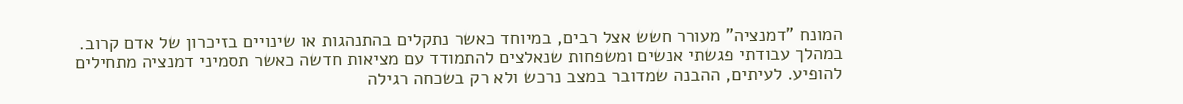המונח "דמנציה" מעורר חשש אצל רבים, במיוחד כאשר נתקלים בהתנהגות או שינויים בזיכרון של אדם קרוב. במהלך עבודתי פגשתי אנשים ומשפחות שנאלצים להתמודד עם מציאות חדשה כאשר תסמיני דמנציה מתחילים להופיע. לעיתים, ההבנה שמדובר במצב נרכש ולא רק בשכחה רגילה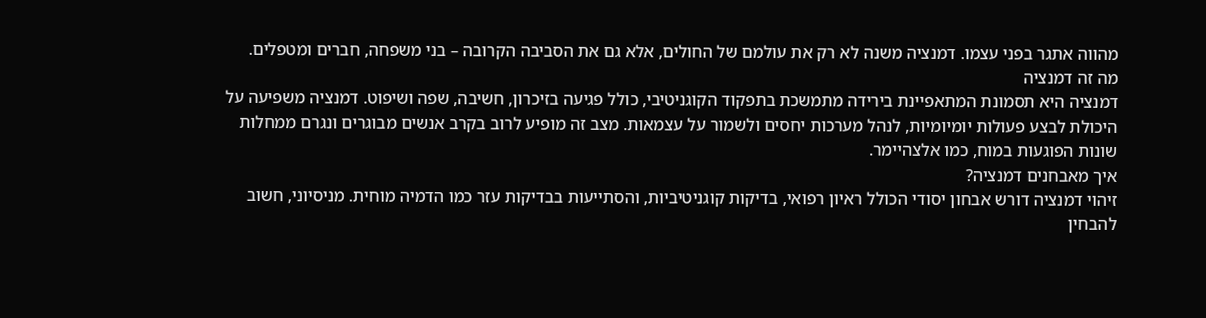מהווה אתגר בפני עצמו. דמנציה משנה לא רק את עולמם של החולים, אלא גם את הסביבה הקרובה – בני משפחה, חברים ומטפלים.
מה זה דמנציה
דמנציה היא תסמונת המתאפיינת בירידה מתמשכת בתפקוד הקוגניטיבי, כולל פגיעה בזיכרון, חשיבה, שפה ושיפוט. דמנציה משפיעה על היכולת לבצע פעולות יומיומיות, לנהל מערכות יחסים ולשמור על עצמאות. מצב זה מופיע לרוב בקרב אנשים מבוגרים ונגרם ממחלות שונות הפוגעות במוח, כמו אלצהיימר.
איך מאבחנים דמנציה?
זיהוי דמנציה דורש אבחון יסודי הכולל ראיון רפואי, בדיקות קוגניטיביות, והסתייעות בבדיקות עזר כמו הדמיה מוחית. מניסיוני, חשוב להבחין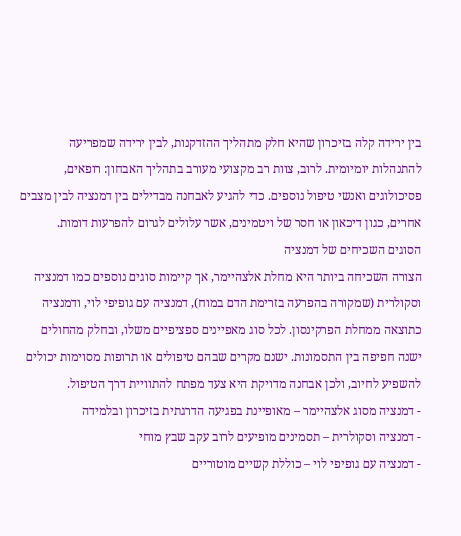בין ירידה קלה בזיכרון שהיא חלק מתהליך ההזדקנות, לבין ירידה שמפריעה להתנהלות יומיומית. לרוב, צוות רב מקצועי מעורב בתהליך האבחון: רופאים, פסיכולוגים ואנשי טיפול נוספים. כדי להגיע לאבחנה מבדילים בין דמנציה לבין מצבים אחרים, כגון דיכאון או חסר של ויטמינים, אשר עלולים לגרום להפרעות דומות.
הסוגים השכיחים של דמנציה
הצורה השכיחה ביותר היא מחלת אלצהיימר, אך קיימות סוגים נוספים כמו דמנציה וסקולרית (שמקורה בהפרעה בזרימת הדם במוח), דמנציה עם גופיפי לוי, ודמנציה כתוצאה ממחלת הפרקינסון. לכל סוג מאפיינים ספציפיים משלו, ובחלק מהחולים ישנה חפיפה בין התסמונות. ישנם מקרים שבהם טיפולים או תרופות מסוימות יכולים להשפיע לחיוב, ולכן אבחנה מדויקת היא צעד מפתח להתוויית דרך הטיפול.
- דמנציה מסוג אלצהיימר – מאופיינת בפגיעה הדרגתית בזיכרון ובלמידה
- דמנציה וסקולרית – תסמינים מופיעים לרוב עקב שבץ מוחי
- דמנציה עם גופיפי לוי – כוללת קשיים מוטוריים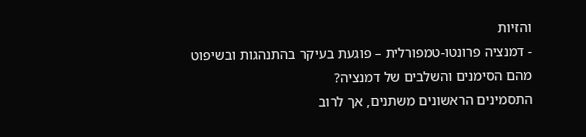והזיות
- דמנציה פרונטו-טמפורלית – פוגעת בעיקר בהתנהגות ובשיפוט
מהם הסימנים והשלבים של דמנציה?
התסמינים הראשונים משתנים, אך לרוב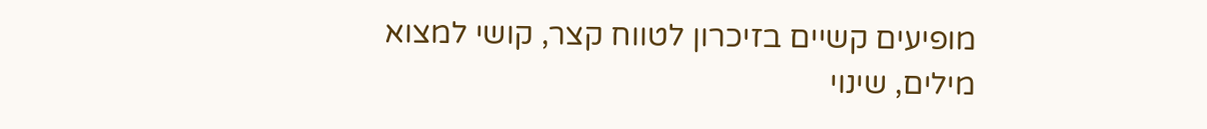מופיעים קשיים בזיכרון לטווח קצר, קושי למצוא מילים, שינוי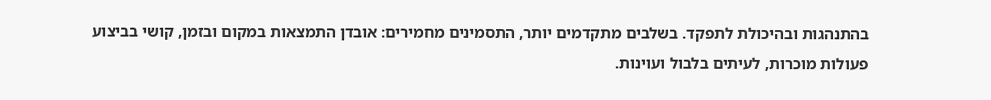בהתנהגות ובהיכולת לתפקד. בשלבים מתקדמים יותר, התסמינים מחמירים: אובדן התמצאות במקום ובזמן, קושי בביצוע פעולות מוכרות, לעיתים בלבול ועוינות.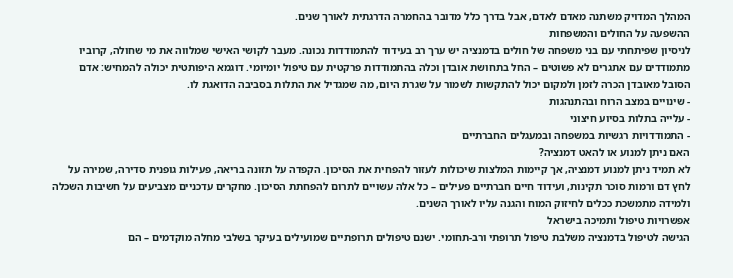המהלך המדויק משתנה מאדם לאדם, אבל בדרך כלל מדובר בהחמרה הדרגתית לאורך שנים.
ההשפעה על החולים והמשפחות
לניסיון שפיתחתי עם בני משפחה של חולים בדמנציה יש ערך רב בעידוד להתמודדות נכונה. מעבר לקושי האישי שמלווה את מי שחולה, קרוביו מתמודדים עם אתגרים לא פשוטים – החל בתחושת אובדן וכלה בהתמודדות פרקטית עם טיפול יומיומי. דוגמא היפותטית יכולה להמחיש: אדם הסובל מאובדן הכרה לזמן ולמקום יכול להתקשות לשמור על שגרת היום, מה שמגדיל את התלות בסביבה הדואגת לו.
- שינויים במצב הרוח ובהתנהגות
- עלייה בתלות בסיוע חיצוני
- התמודדויות רגשיות במשפחה ובמעגלים החברתיים
האם ניתן למנוע או להאט דמנציה?
לא תמיד ניתן למנוע דמנציה, אך קיימות המלצות שיכולות לעזור להפחית את הסיכון. הקפדה על תזונה בריאה, פעילות גופנית סדירה, שמירה על לחץ דם ורמות סוכר תקינות, ועידוד חיים חברתיים פעילים – כל אלה עשויים לתרום להפחתת הסיכון. מחקרים עדכניים מצביעים על חשיבות השכלה ולמידה מתמשכת ככלים לחיזוק המוח והגנה עליו לאורך השנים.
אפשרויות טיפול ותמיכה בישראל
הגישה לטיפול בדמנציה משלבת טיפול תרופתי ורב-תחומי. ישנם טיפולים תרופתיים שמועילים בעיקר בשלבי מחלה מוקדמים – הם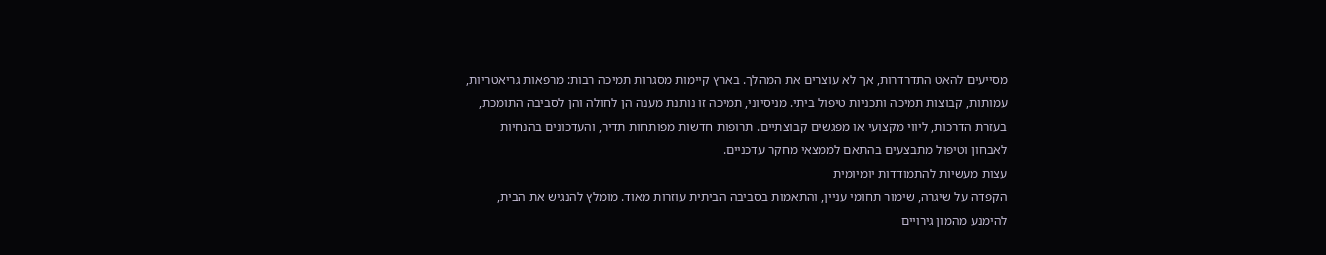מסייעים להאט התדרדרות, אך לא עוצרים את המהלך. בארץ קיימות מסגרות תמיכה רבות: מרפאות גריאטריות, עמותות, קבוצות תמיכה ותכניות טיפול ביתי. מניסיוני, תמיכה זו נותנת מענה הן לחולה והן לסביבה התומכת, בעזרת הדרכות, ליווי מקצועי או מפגשים קבוצתיים. תרופות חדשות מפותחות תדיר, והעדכונים בהנחיות לאבחון וטיפול מתבצעים בהתאם לממצאי מחקר עדכניים.
עצות מעשיות להתמודדות יומיומית
הקפדה על שיגרה, שימור תחומי עניין, והתאמות בסביבה הביתית עוזרות מאוד. מומלץ להנגיש את הבית, להימנע מהמון גירויים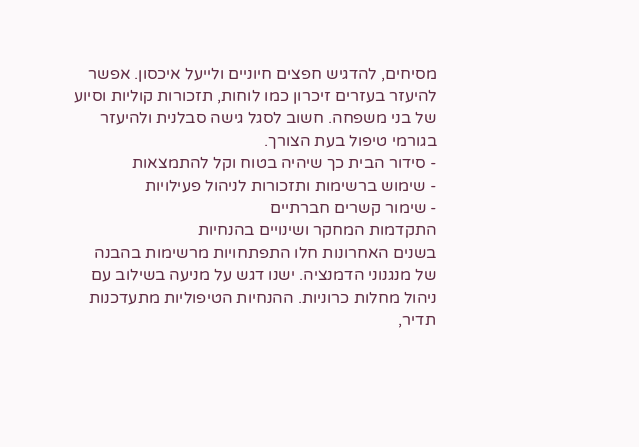מסיחים, להדגיש חפצים חיוניים ולייעל איכסון. אפשר להיעזר בעזרים זיכרון כמו לוחות, תזכורות קוליות וסיוע של בני משפחה. חשוב לסגל גישה סבלנית ולהיעזר בגורמי טיפול בעת הצורך.
- סידור הבית כך שיהיה בטוח וקל להתמצאות
- שימוש ברשימות ותזכורות לניהול פעילויות
- שימור קשרים חברתיים
התקדמות המחקר ושינויים בהנחיות
בשנים האחרונות חלו התפתחויות מרשימות בהבנה של מנגנוני הדמנציה. ישנו דגש על מניעה בשילוב עם ניהול מחלות כרוניות. ההנחיות הטיפוליות מתעדכנות תדיר,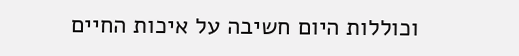וכוללות היום חשיבה על איכות החיים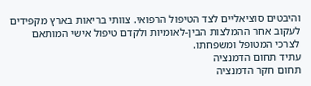והיבטים סוציאליים לצד הטיפול הרפואי. צוותי בריאות בארץ מקפידים לעקוב אחר ההמלצות הבין-לאומיות ולקדם טיפול אישי המותאם לצרכי המטופל ומשפחתו.
עתיד תחום הדמנציה
תחום חקר הדמנציה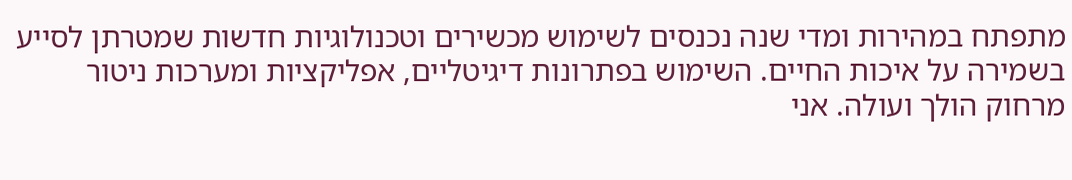מתפתח במהירות ומדי שנה נכנסים לשימוש מכשירים וטכנולוגיות חדשות שמטרתן לסייע בשמירה על איכות החיים. השימוש בפתרונות דיגיטליים, אפליקציות ומערכות ניטור מרחוק הולך ועולה. אני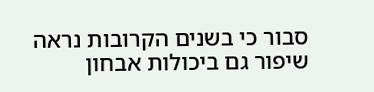סבור כי בשנים הקרובות נראה שיפור גם ביכולות אבחון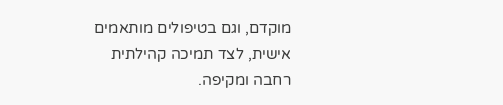מוקדם, וגם בטיפולים מותאמים אישית, לצד תמיכה קהילתית רחבה ומקיפה.